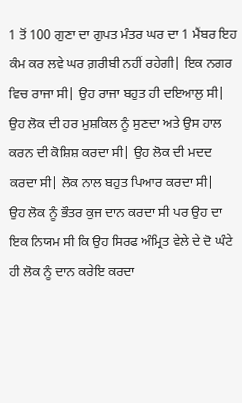1 ਤੋਂ 100 ਗੁਣਾ ਦਾ ਗੁਪਤ ਮੰਤਰ ਘਰ ਦਾ 1 ਮੈਂਬਰ ਇਹ ਕੰਮ ਕਰ ਲਵੇ ਘਰ ਗ਼ਰੀਬੀ ਨਹੀਂ ਰਹੇਗੀ| ਇਕ ਨਗਰ ਵਿਚ ਰਾਜਾ ਸੀ| ਉਹ ਰਾਜਾ ਬਹੁਤ ਹੀ ਦਇਆਲੁ ਸੀ| ਉਹ ਲੋਕ ਦੀ ਹਰ ਮੁਸ਼ਕਿਲ ਨੂੰ ਸੁਣਦਾ ਅਤੇ ਉਸ ਹਾਲ ਕਰਨ ਦੀ ਕੋਸ਼ਿਸ਼ ਕਰਦਾ ਸੀ| ਉਹ ਲੋਕ ਦੀ ਮਦਦ ਕਰਦਾ ਸੀ| ਲੋਕ ਨਾਲ ਬਹੁਤ ਪਿਆਰ ਕਰਦਾ ਸੀ|
ਉਹ ਲੋਕ ਨੂੰ ਭੌਤਰ ਕੁਜ ਦਾਨ ਕਰਦਾ ਸੀ ਪਰ ਉਹ ਦਾ ਇਕ ਨਿਯਮ ਸੀ ਕਿ ਉਹ ਸਿਰਫ ਅੰਮ੍ਰਿਤ ਵੇਲੇ ਦੇ ਦੋ ਘੰਟੇ ਹੀ ਲੋਕ ਨੂੰ ਦਾਨ ਕਰੇਇ ਕਰਦਾ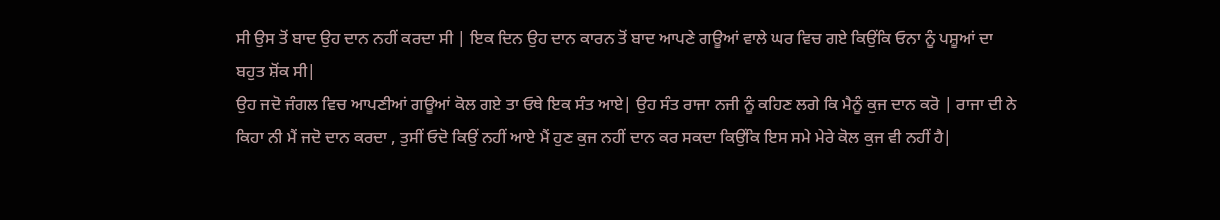ਸੀ ਉਸ ਤੋਂ ਬਾਦ ਉਹ ਦਾਨ ਨਹੀਂ ਕਰਦਾ ਸੀ | ਇਕ ਦਿਨ ਉਹ ਦਾਨ ਕਾਰਨ ਤੋਂ ਬਾਦ ਆਪਣੇ ਗਊਆਂ ਵਾਲੇ ਘਰ ਵਿਚ ਗਏ ਕਿਉਂਕਿ ਓਨਾ ਨੂੰ ਪਸ਼ੂਆਂ ਦਾ ਬਹੁਤ ਸ਼ੋਂਕ ਸੀ|
ਉਹ ਜਦੋ ਜੰਗਲ ਵਿਚ ਆਪਣੀਆਂ ਗਊਆਂ ਕੋਲ ਗਏ ਤਾ ਓਥੇ ਇਕ ਸੰਤ ਆਏ| ਉਹ ਸੰਤ ਰਾਜਾ ਨਜੀ ਨੂੰ ਕਹਿਣ ਲਗੇ ਕਿ ਮੈਨੂੰ ਕੁਜ ਦਾਨ ਕਰੋ | ਰਾਜਾ ਦੀ ਨੇ ਕਿਹਾ ਨੀ ਮੈਂ ਜਦੋ ਦਾਨ ਕਰਦਾ , ਤੁਸੀਂ ਓਦੋ ਕਿਉਂ ਨਹੀਂ ਆਏ ਮੈਂ ਹੁਣ ਕੁਜ ਨਹੀਂ ਦਾਨ ਕਰ ਸਕਦਾ ਕਿਉਂਕਿ ਇਸ ਸਮੇ ਮੇਰੇ ਕੋਲ ਕੁਜ ਵੀ ਨਹੀਂ ਹੈ|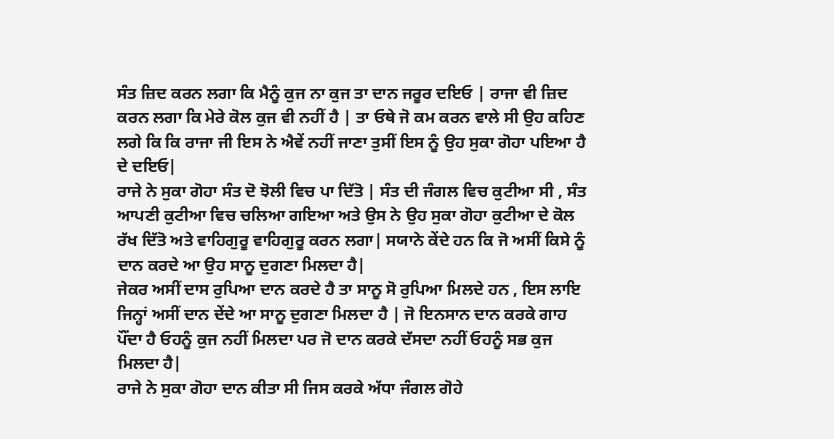ਸੰਤ ਜ਼ਿਦ ਕਰਨ ਲਗਾ ਕਿ ਮੈਨੂੰ ਕੁਜ ਨਾ ਕੁਜ ਤਾ ਦਾਨ ਜਰੂਰ ਦਇਓ | ਰਾਜਾ ਵੀ ਜ਼ਿਦ ਕਰਨ ਲਗਾ ਕਿ ਮੇਰੇ ਕੋਲ ਕੁਜ ਵੀ ਨਹੀਂ ਹੈ | ਤਾ ਓਥੇ ਜੋ ਕਮ ਕਰਨ ਵਾਲੇ ਸੀ ਉਹ ਕਹਿਣ ਲਗੇ ਕਿ ਕਿ ਰਾਜਾ ਜੀ ਇਸ ਨੇ ਐਵੇਂ ਨਹੀਂ ਜਾਣਾ ਤੁਸੀਂ ਇਸ ਨੂੰ ਉਹ ਸੁਕਾ ਗੋਹਾ ਪਇਆ ਹੈ ਦੇ ਦਇਓ|
ਰਾਜੇ ਨੇ ਸੁਕਾ ਗੋਹਾ ਸੰਤ ਦੋ ਝੋਲੀ ਵਿਚ ਪਾ ਦਿੱਤੋ | ਸੰਤ ਦੀ ਜੰਗਲ ਵਿਚ ਕੁਟੀਆ ਸੀ , ਸੰਤ ਆਪਣੀ ਕੁਟੀਆ ਵਿਚ ਚਲਿਆ ਗਇਆ ਅਤੇ ਉਸ ਨੇ ਉਹ ਸੁਕਾ ਗੋਹਾ ਕੁਟੀਆ ਦੇ ਕੋਲ ਰੱਖ ਦਿੱਤੋ ਅਤੇ ਵਾਹਿਗੁਰੂ ਵਾਹਿਗੁਰੂ ਕਰਨ ਲਗਾ| ਸਯਾਨੇ ਕੇਂਦੇ ਹਨ ਕਿ ਜੋ ਅਸੀਂ ਕਿਸੇ ਨੂੰ ਦਾਨ ਕਰਦੇ ਆ ਉਹ ਸਾਨੂ ਦੁਗਣਾ ਮਿਲਦਾ ਹੈ|
ਜੇਕਰ ਅਸੀਂ ਦਾਸ ਰੁਪਿਆ ਦਾਨ ਕਰਦੇ ਹੈ ਤਾ ਸਾਨੂ ਸੋ ਰੁਪਿਆ ਮਿਲਦੇ ਹਨ , ਇਸ ਲਾਇ ਜਿਨ੍ਹਾਂ ਅਸੀਂ ਦਾਨ ਦੇਂਦੇ ਆ ਸਾਨੂ ਦੁਗਣਾ ਮਿਲਦਾ ਹੈ | ਜੋ ਇਨਸਾਨ ਦਾਨ ਕਰਕੇ ਗਾਹ ਪੌਂਦਾ ਹੈ ਓਹਨੂੰ ਕੁਜ ਨਹੀਂ ਮਿਲਦਾ ਪਰ ਜੋ ਦਾਨ ਕਰਕੇ ਦੱਸਦਾ ਨਹੀਂ ਓਹਨੂੰ ਸਭ ਕੁਜ ਮਿਲਦਾ ਹੈ|
ਰਾਜੇ ਨੇ ਸੁਕਾ ਗੋਹਾ ਦਾਨ ਕੀਤਾ ਸੀ ਜਿਸ ਕਰਕੇ ਅੱਧਾ ਜੰਗਲ ਗੋਹੇ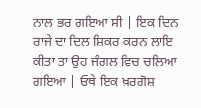ਨਾਲ ਭਰ ਗਇਆ ਸੀ | ਇਕ ਦਿਨ ਰਾਜੇ ਦਾ ਦਿਲ ਸ਼ਿਕਰ ਕਰਨ ਲਾਇ ਕੀਤਾ ਤਾ ਉਹ ਜੰਗਲ ਵਿਚ ਚਲਿਆ ਗਇਆ | ਓਥੇ ਇਕ ਖ਼ਰਗੋਸ਼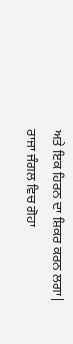ਅਤੇ ਇਕ ਹਿਰਨ ਦਾ ਸ਼ਿਕਰ ਕਰਨ ਲਗਾ|
ਰਾਜਾ ਜੰਗਲ ਵਿਚ ਗੋਹਾ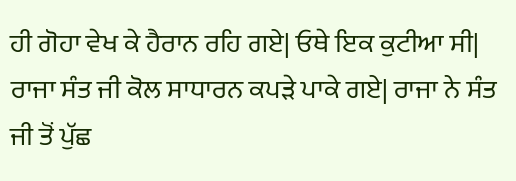ਹੀ ਗੋਹਾ ਵੇਖ ਕੇ ਹੈਰਾਨ ਰਹਿ ਗਏ| ਓਥੇ ਇਕ ਕੁਟੀਆ ਸੀ| ਰਾਜਾ ਸੰਤ ਜੀ ਕੋਲ ਸਾਧਾਰਨ ਕਪੜੇ ਪਾਕੇ ਗਏ| ਰਾਜਾ ਨੇ ਸੰਤ ਜੀ ਤੋਂ ਪੁੱਛ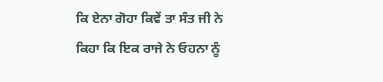ਕਿ ਏਨਾ ਗੋਹਾ ਕਿਵੇਂ ਤਾ ਸੰਤ ਜੀ ਨੇ ਕਿਹਾ ਕਿ ਇਕ ਰਾਜੇ ਨੇ ਓਹਨਾ ਨੂੰ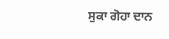ਸੁਕਾ ਗੋਹਾ ਦਾਨ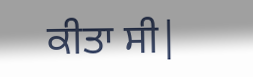ਕੀਤਾ ਸੀ|